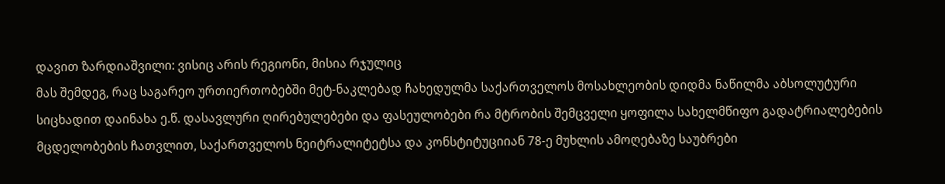დავით ზარდიაშვილი: ვისიც არის რეგიონი, მისია რჯულიც
მას შემდეგ, რაც საგარეო ურთიერთობებში მეტ-ნაკლებად ჩახედულმა საქართველოს მოსახლეობის დიდმა ნაწილმა აბსოლუტური სიცხადით დაინახა ე.წ. დასავლური ღირებულებები და ფასეულობები რა მტრობის შემცველი ყოფილა სახელმწიფო გადატრიალებების მცდელობების ჩათვლით, საქართველოს ნეიტრალიტეტსა და კონსტიტუციიან 78-ე მუხლის ამოღებაზე საუბრები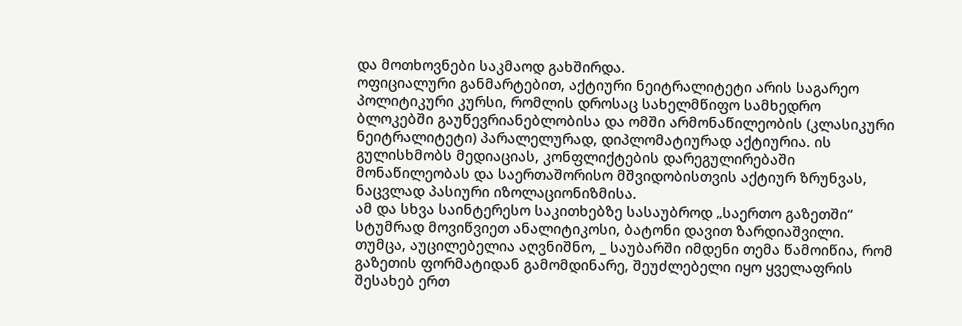და მოთხოვნები საკმაოდ გახშირდა.
ოფიციალური განმარტებით, აქტიური ნეიტრალიტეტი არის საგარეო პოლიტიკური კურსი, რომლის დროსაც სახელმწიფო სამხედრო ბლოკებში გაუწევრიანებლობისა და ომში არმონაწილეობის (კლასიკური ნეიტრალიტეტი) პარალელურად, დიპლომატიურად აქტიურია. ის გულისხმობს მედიაციას, კონფლიქტების დარეგულირებაში მონაწილეობას და საერთაშორისო მშვიდობისთვის აქტიურ ზრუნვას, ნაცვლად პასიური იზოლაციონიზმისა.
ამ და სხვა საინტერესო საკითხებზე სასაუბროდ „საერთო გაზეთში“ სტუმრად მოვიწვიეთ ანალიტიკოსი, ბატონი დავით ზარდიაშვილი. თუმცა, აუცილებელია აღვნიშნო, _ საუბარში იმდენი თემა წამოიწია, რომ გაზეთის ფორმატიდან გამომდინარე, შეუძლებელი იყო ყველაფრის შესახებ ერთ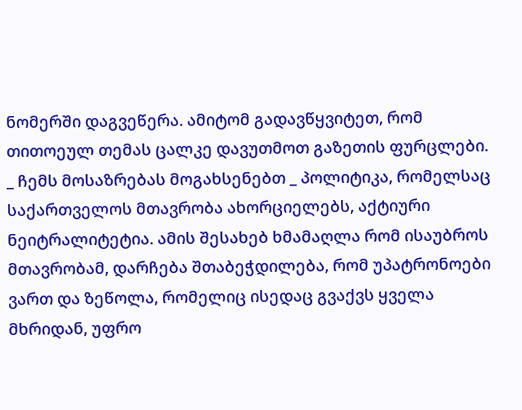ნომერში დაგვეწერა. ამიტომ გადავწყვიტეთ, რომ თითოეულ თემას ცალკე დავუთმოთ გაზეთის ფურცლები.
_ ჩემს მოსაზრებას მოგახსენებთ _ პოლიტიკა, რომელსაც საქართველოს მთავრობა ახორციელებს, აქტიური ნეიტრალიტეტია. ამის შესახებ ხმამაღლა რომ ისაუბროს მთავრობამ, დარჩება შთაბეჭდილება, რომ უპატრონოები ვართ და ზეწოლა, რომელიც ისედაც გვაქვს ყველა მხრიდან, უფრო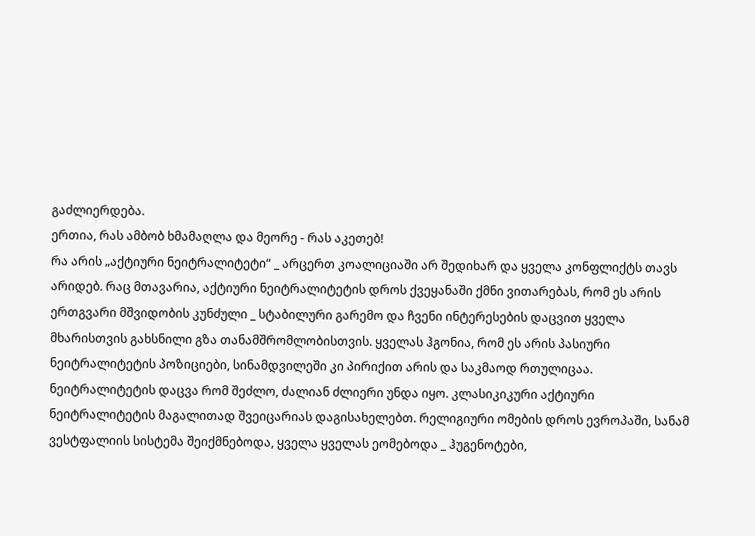გაძლიერდება.
ერთია, რას ამბობ ხმამაღლა და მეორე - რას აკეთებ!
რა არის „აქტიური ნეიტრალიტეტი“ _ არცერთ კოალიციაში არ შედიხარ და ყველა კონფლიქტს თავს არიდებ. რაც მთავარია, აქტიური ნეიტრალიტეტის დროს ქვეყანაში ქმნი ვითარებას, რომ ეს არის ერთგვარი მშვიდობის კუნძული _ სტაბილური გარემო და ჩვენი ინტერესების დაცვით ყველა მხარისთვის გახსნილი გზა თანამშრომლობისთვის. ყველას ჰგონია, რომ ეს არის პასიური ნეიტრალიტეტის პოზიციები, სინამდვილეში კი პირიქით არის და საკმაოდ რთულიცაა.
ნეიტრალიტეტის დაცვა რომ შეძლო, ძალიან ძლიერი უნდა იყო. კლასიკიკური აქტიური ნეიტრალიტეტის მაგალითად შვეიცარიას დაგისახელებთ. რელიგიური ომების დროს ევროპაში, სანამ ვესტფალიის სისტემა შეიქმნებოდა, ყველა ყველას ეომებოდა _ ჰუგენოტები,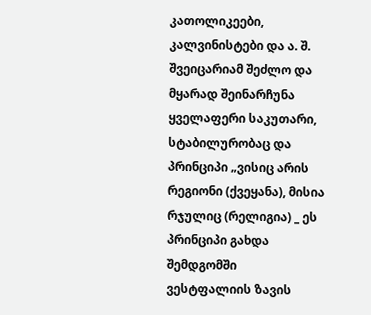კათოლიკეები, კალვინისტები და ა. შ. შვეიცარიამ შეძლო და მყარად შეინარჩუნა ყველაფერი საკუთარი, სტაბილურობაც და პრინციპი „ვისიც არის რეგიონი (ქვეყანა), მისია რჯულიც (რელიგია) _ ეს პრინციპი გახდა შემდგომში ვესტფალიის ზავის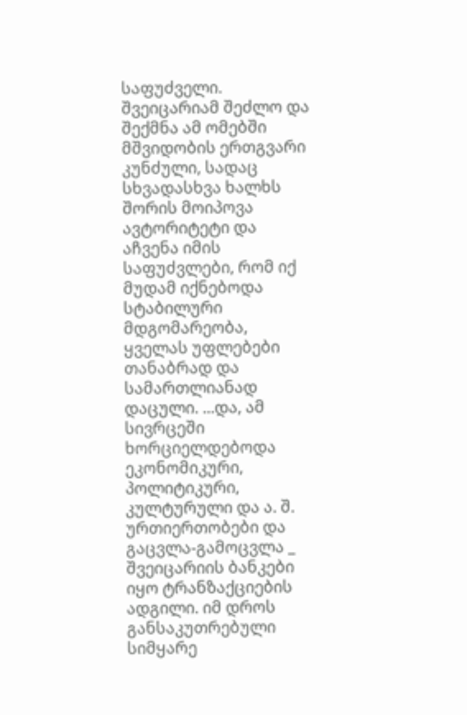საფუძველი.
შვეიცარიამ შეძლო და შექმნა ამ ომებში მშვიდობის ერთგვარი კუნძული, სადაც სხვადასხვა ხალხს შორის მოიპოვა ავტორიტეტი და აჩვენა იმის საფუძვლები, რომ იქ მუდამ იქნებოდა სტაბილური მდგომარეობა, ყველას უფლებები თანაბრად და სამართლიანად დაცული. ...და, ამ სივრცეში ხორციელდებოდა ეკონომიკური, პოლიტიკური, კულტურული და ა. შ. ურთიერთობები და გაცვლა-გამოცვლა _ შვეიცარიის ბანკები იყო ტრანზაქციების ადგილი. იმ დროს განსაკუთრებული სიმყარე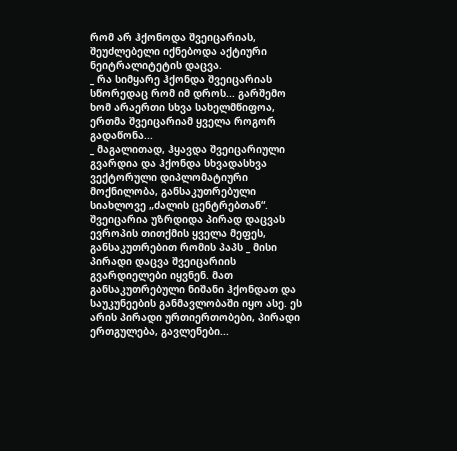რომ არ ჰქონოდა შვეიცარიას, შეუძლებელი იქნებოდა აქტიური ნეიტრალიტეტის დაცვა.
_ რა სიმყარე ჰქონდა შვეიცარიას სწორედაც რომ იმ დროს... გარშემო ხომ არაერთი სხვა სახელმწიფოა, ერთმა შვეიცარიამ ყველა როგორ გადაწონა...
_ მაგალითად, ჰყავდა შვეიცარიული გვარდია და ჰქონდა სხვადასხვა ვექტორული დიპლომატიური მოქნილობა, განსაკუთრებული სიახლოვე „ძალის ცენტრებთან“. შვეიცარია უზრდიდა პირად დაცვას ევროპის თითქმის ყველა მეფეს, განსაკუთრებით რომის პაპს _ მისი პირადი დაცვა შვეიცარიის გვარდიელები იყვნენ. მათ განსაკუთრებული ნიშანი ჰქონდათ და საუკუნეების განმავლობაში იყო ასე. ეს არის პირადი ურთიერთობები, პირადი ერთგულება, გავლენები...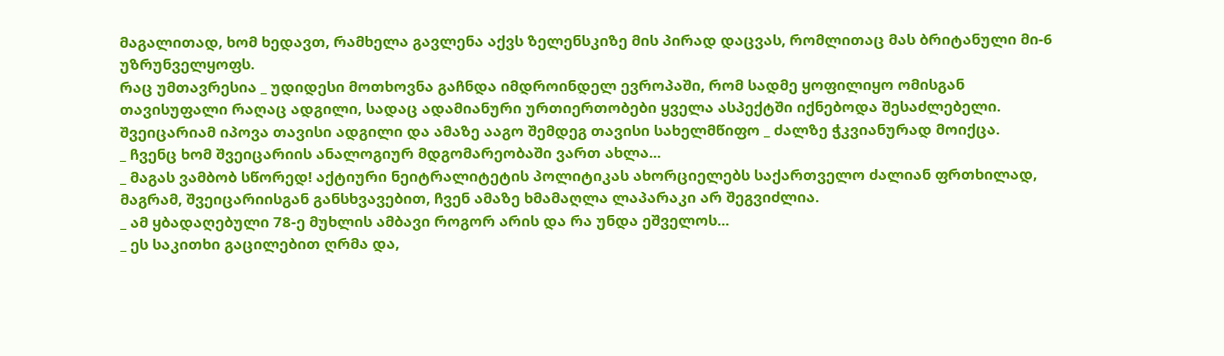მაგალითად, ხომ ხედავთ, რამხელა გავლენა აქვს ზელენსკიზე მის პირად დაცვას, რომლითაც მას ბრიტანული მი-6 უზრუნველყოფს.
რაც უმთავრესია _ უდიდესი მოთხოვნა გაჩნდა იმდროინდელ ევროპაში, რომ სადმე ყოფილიყო ომისგან თავისუფალი რაღაც ადგილი, სადაც ადამიანური ურთიერთობები ყველა ასპექტში იქნებოდა შესაძლებელი. შვეიცარიამ იპოვა თავისი ადგილი და ამაზე ააგო შემდეგ თავისი სახელმწიფო _ ძალზე ჭკვიანურად მოიქცა.
_ ჩვენც ხომ შვეიცარიის ანალოგიურ მდგომარეობაში ვართ ახლა...
_ მაგას ვამბობ სწორედ! აქტიური ნეიტრალიტეტის პოლიტიკას ახორციელებს საქართველო ძალიან ფრთხილად, მაგრამ, შვეიცარიისგან განსხვავებით, ჩვენ ამაზე ხმამაღლა ლაპარაკი არ შეგვიძლია.
_ ამ ყბადაღებული 78-ე მუხლის ამბავი როგორ არის და რა უნდა ეშველოს...
_ ეს საკითხი გაცილებით ღრმა და,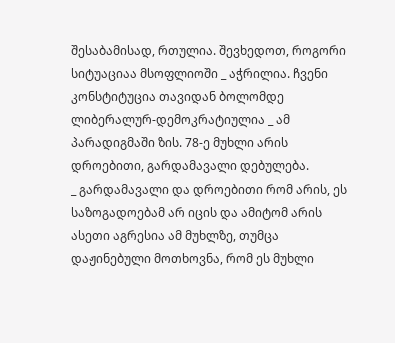შესაბამისად, რთულია. შევხედოთ, როგორი სიტუაციაა მსოფლიოში _ აჭრილია. ჩვენი კონსტიტუცია თავიდან ბოლომდე ლიბერალურ-დემოკრატიულია _ ამ პარადიგმაში ზის. 78-ე მუხლი არის დროებითი, გარდამავალი დებულება.
_ გარდამავალი და დროებითი რომ არის, ეს საზოგადოებამ არ იცის და ამიტომ არის ასეთი აგრესია ამ მუხლზე, თუმცა დაჟინებული მოთხოვნა, რომ ეს მუხლი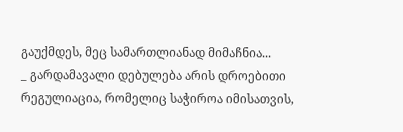გაუქმდეს, მეც სამართლიანად მიმაჩნია...
_ გარდამავალი დებულება არის დროებითი რეგულიაცია, რომელიც საჭიროა იმისათვის,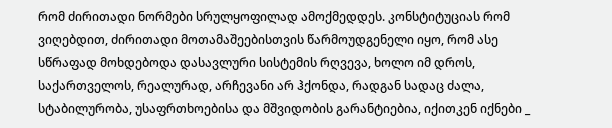რომ ძირითადი ნორმები სრულყოფილად ამოქმედდეს. კონსტიტუციას რომ ვიღებდით, ძირითადი მოთამაშეებისთვის წარმოუდგენელი იყო, რომ ასე სწრაფად მოხდებოდა დასავლური სისტემის რღვევა, ხოლო იმ დროს, საქართველოს, რეალურად, არჩევანი არ ჰქონდა, რადგან სადაც ძალა, სტაბილურობა, უსაფრთხოებისა და მშვიდობის გარანტიებია, იქითკენ იქნები _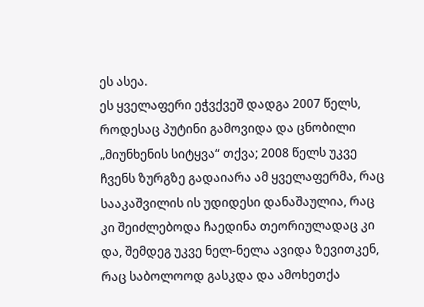ეს ასეა.
ეს ყველაფერი ეჭვქვეშ დადგა 2007 წელს, როდესაც პუტინი გამოვიდა და ცნობილი „მიუნხენის სიტყვა“ თქვა; 2008 წელს უკვე ჩვენს ზურგზე გადაიარა ამ ყველაფერმა, რაც სააკაშვილის ის უდიდესი დანაშაულია, რაც კი შეიძლებოდა ჩაედინა თეორიულადაც კი და, შემდეგ უკვე ნელ-ნელა ავიდა ზევითკენ, რაც საბოლოოდ გასკდა და ამოხეთქა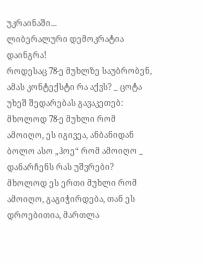უკრაინაში...
ლიბერალური დემოკრატია დაინგრა!
როდესაც 78-ე მუხლზე საუბრობენ, ამას კონტექსტი რა აქვს? _ ცოტა უხეშ შედარებას გავაკეთებ: მხოლოდ 78-ე მუხლი რომ ამოიღო, ეს იგივეა, ანბანიდან ბოლო ასო „ჰოე“ რომ ამოიღო _ დანარჩენს რას უშვრები? მხოლოდ ეს ერთი მუხლი რომ ამოიღო, გაგიჭირდება, თან ეს დროებითია, მართლა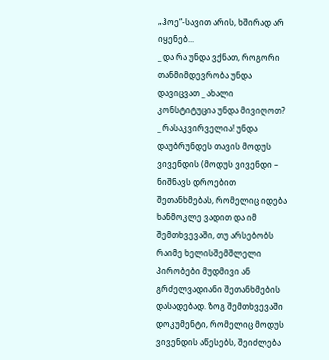„ჰოე“-სავით არის, ხშირად არ იყენებ...
_ და რა უნდა ვქნათ, როგორი თანმიმდევრობა უნდა დავიცვათ _ ახალი კონსტიტუცია უნდა მივიღოთ?
_ რასაკვირველია! უნდა დაუბრუნდეს თავის მოდუს ვივენდის (მოდუს ვივენდი – ნიშნავს დროებით შეთანხმებას, რომელიც იდება ხანმოკლე ვადით და იმ შემთხვევაში, თუ არსებობს რაიმე ხელისშემშლელი პირობები მუდმივი ან გრძელვადიანი შეთანხმების დასადებად. ზოგ შემთხვევაში დოკუმენტი, რომელიც მოდუს ვივენდის აწესებს, შეიძლება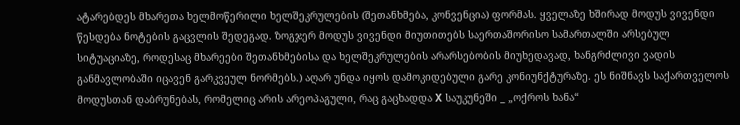ატარებდეს მხარეთა ხელმოწერილი ხელშეკრულების (შეთანხმება, კონვენცია) ფორმას. ყველაზე ხშირად მოდუს ვივენდი წესდება ნოტების გაცვლის შედეგად. ზოგჯერ მოდუს ვივენდი მიუთითებს საერთაშორისო სამართალში არსებულ სიტუაციაზე, როდესაც მხარეები შეთანხმებისა და ხელშეკრულების არარსებობის მიუხედავად, ხანგრძლივი ვადის განმავლობაში იცავენ გარკვეულ ნორმებს.) აღარ უნდა იყოს დამოკიდებული გარე კონიუნქტურაზე. ეს ნიშნავს საქართველოს მოდუსთან დაბრუნებას, რომელიც არის არეოპაგული, რაც გაცხადდა X საუკუნეში _ „ოქროს ხანა“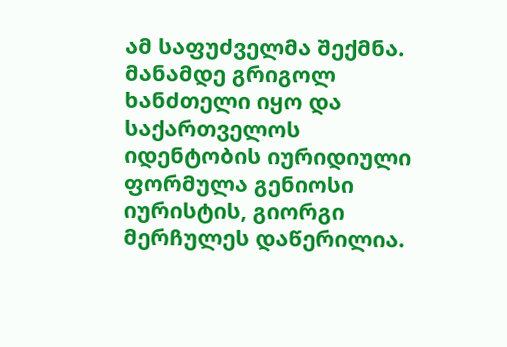ამ საფუძველმა შექმნა. მანამდე გრიგოლ ხანძთელი იყო და საქართველოს იდენტობის იურიდიული ფორმულა გენიოსი იურისტის, გიორგი მერჩულეს დაწერილია.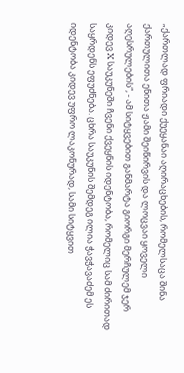„ქართლად ფრიადი ქუეყანაი აღირაცხების, რომელსაცა შინა ქართულითა ენითა ჟამი შეიწირვის და ლოცვაი ყოველი აღესრულების“, - ამ სიტყვებით განმარტა გიორგი მერჩულემ ჯერ კიდევ X საუკუნეში ჩვენი ქვეყნის იდენტობა, რომელიც სამ ძირითად საყრდენს ეფუძნება. ცხრა საუკუნის შემდეგ ილია ჭავჭავაძემ ეს იდენტობა კიდევ უფრო ლაკონურად, სამი სიტყვით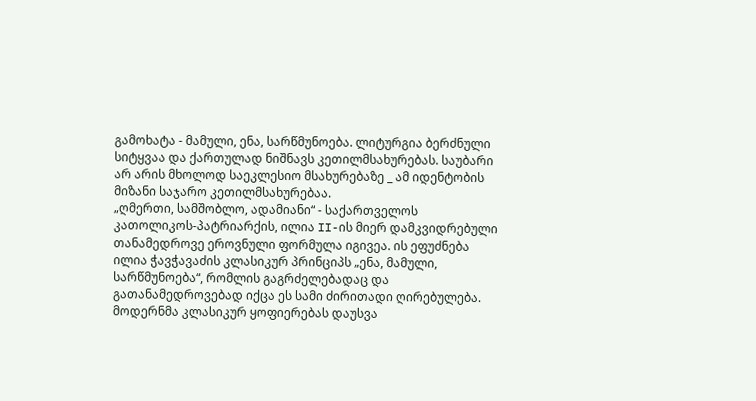გამოხატა - მამული, ენა, სარწმუნოება. ლიტურგია ბერძნული სიტყვაა და ქართულად ნიშნავს კეთილმსახურებას. საუბარი არ არის მხოლოდ საეკლესიო მსახურებაზე _ ამ იდენტობის მიზანი საჯარო კეთილმსახურებაა.
„ღმერთი, სამშობლო, ადამიანი“ - საქართველოს კათოლიკოს-პატრიარქის, ილია II-ის მიერ დამკვიდრებული თანამედროვე ეროვნული ფორმულა იგივეა. ის ეფუძნება ილია ჭავჭავაძის კლასიკურ პრინციპს „ენა, მამული, სარწმუნოება“, რომლის გაგრძელებადაც და გათანამედროვებად იქცა ეს სამი ძირითადი ღირებულება.
მოდერნმა კლასიკურ ყოფიერებას დაუსვა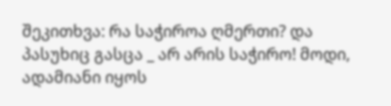შეკითხვა: რა საჭიროა ღმერთი? და პასუხიც გასცა _ არ არის საჭირო! მოდი, ადამიანი იყოს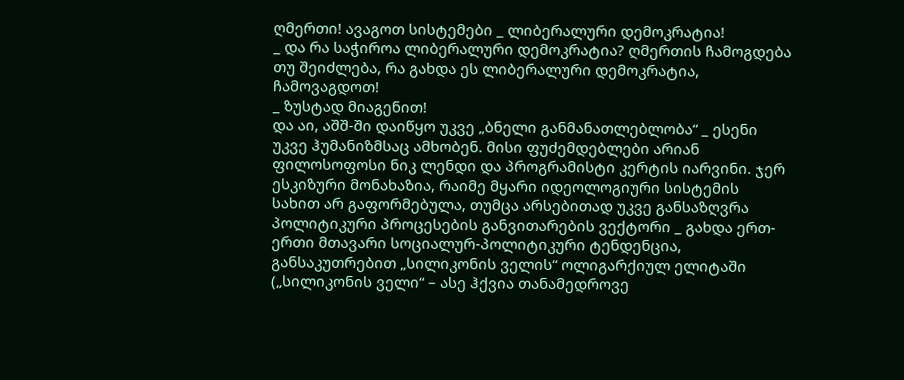ღმერთი! ავაგოთ სისტემები _ ლიბერალური დემოკრატია!
_ და რა საჭიროა ლიბერალური დემოკრატია? ღმერთის ჩამოგდება თუ შეიძლება, რა გახდა ეს ლიბერალური დემოკრატია, ჩამოვაგდოთ!
_ ზუსტად მიაგენით!
და აი, აშშ-ში დაიწყო უკვე „ბნელი განმანათლებლობა“ _ ესენი უკვე ჰუმანიზმსაც ამხობენ. მისი ფუძემდებლები არიან ფილოსოფოსი ნიკ ლენდი და პროგრამისტი კერტის იარვინი. ჯერ ესკიზური მონახაზია, რაიმე მყარი იდეოლოგიური სისტემის სახით არ გაფორმებულა, თუმცა არსებითად უკვე განსაზღვრა პოლიტიკური პროცესების განვითარების ვექტორი _ გახდა ერთ-ერთი მთავარი სოციალურ-პოლიტიკური ტენდენცია, განსაკუთრებით „სილიკონის ველის“ ოლიგარქიულ ელიტაში („სილიკონის ველი“ – ასე ჰქვია თანამედროვე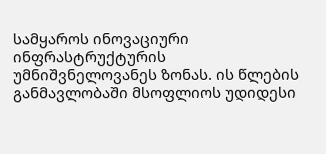სამყაროს ინოვაციური ინფრასტრუქტურის უმნიშვნელოვანეს ზონას. ის წლების განმავლობაში მსოფლიოს უდიდესი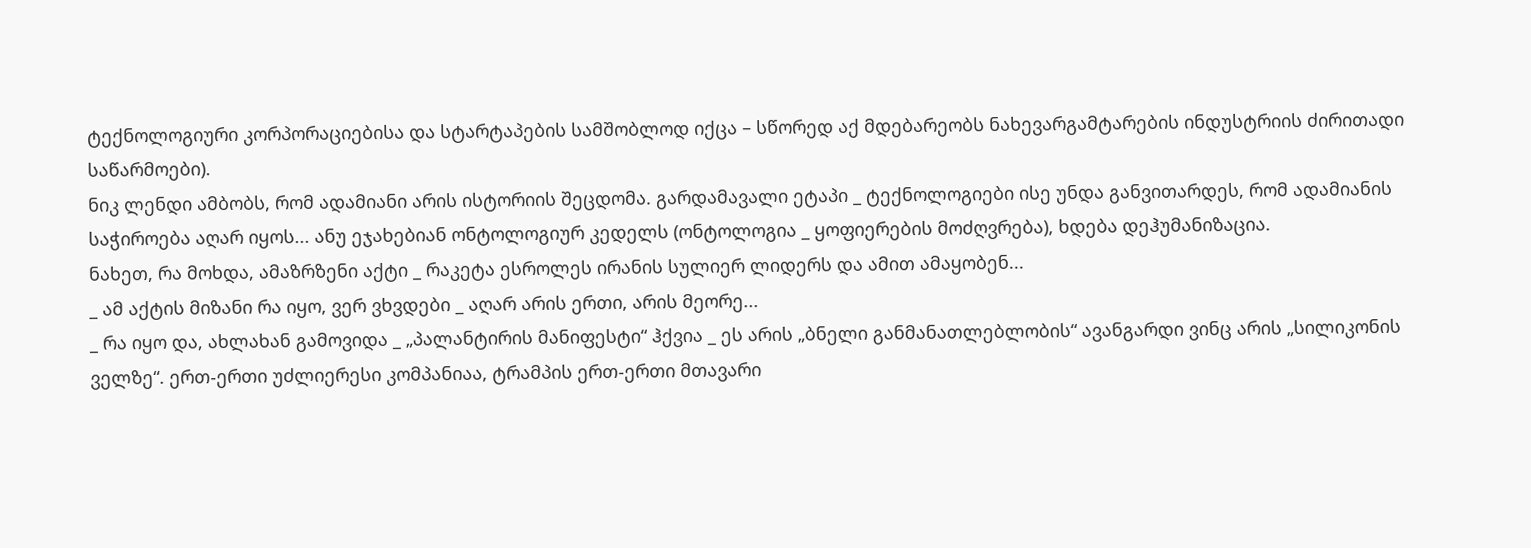ტექნოლოგიური კორპორაციებისა და სტარტაპების სამშობლოდ იქცა – სწორედ აქ მდებარეობს ნახევარგამტარების ინდუსტრიის ძირითადი საწარმოები).
ნიკ ლენდი ამბობს, რომ ადამიანი არის ისტორიის შეცდომა. გარდამავალი ეტაპი _ ტექნოლოგიები ისე უნდა განვითარდეს, რომ ადამიანის საჭიროება აღარ იყოს... ანუ ეჯახებიან ონტოლოგიურ კედელს (ონტოლოგია _ ყოფიერების მოძღვრება), ხდება დეჰუმანიზაცია.
ნახეთ, რა მოხდა, ამაზრზენი აქტი _ რაკეტა ესროლეს ირანის სულიერ ლიდერს და ამით ამაყობენ...
_ ამ აქტის მიზანი რა იყო, ვერ ვხვდები _ აღარ არის ერთი, არის მეორე...
_ რა იყო და, ახლახან გამოვიდა _ „პალანტირის მანიფესტი“ ჰქვია _ ეს არის „ბნელი განმანათლებლობის“ ავანგარდი ვინც არის „სილიკონის ველზე“. ერთ-ერთი უძლიერესი კომპანიაა, ტრამპის ერთ-ერთი მთავარი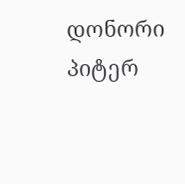დონორი პიტერ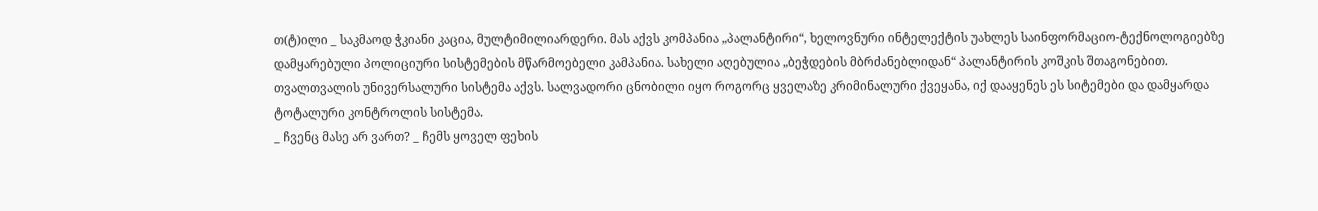თ(ტ)ილი _ საკმაოდ ჭკიანი კაცია, მულტიმილიარდერი. მას აქვს კომპანია „პალანტირი“, ხელოვნური ინტელექტის უახლეს საინფორმაციო-ტექნოლოგიებზე დამყარებული პოლიციური სისტემების მწარმოებელი კამპანია. სახელი აღებულია „ბეჭდების მბრძანებლიდან“ პალანტირის კოშკის შთაგონებით. თვალთვალის უნივერსალური სისტემა აქვს. სალვადორი ცნობილი იყო როგორც ყველაზე კრიმინალური ქვეყანა, იქ დააყენეს ეს სიტემები და დამყარდა ტოტალური კონტროლის სისტემა.
_ ჩვენც მასე არ ვართ? _ ჩემს ყოველ ფეხის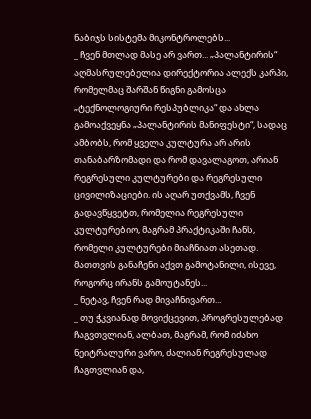ნაბიჯს სისტემა მიკონტროლებს...
_ ჩვენ მთლად მასე არ ვართ... „პალანტირის“ აღმასრულებელია დირექტორია ალექს კარპი, რომელმაც შარშან წიგნი გამოსცა „ტექნოლოგიური რესპუბლიკა“ და ახლა გამოაქვეყნა „პალანტირის მანიფესტი“, სადაც ამბობს, რომ ყველა კულტურა არ არის თანაბარზომადი და რომ დავალაგოთ, არიან რეგრესული კულტურები და რეგრესული ცივილიზაციები. ის აღარ უთქვამს, ჩვენ გადავწყვეტთ, რომელია რეგრესული კულტურებიო, მაგრამ პრაქტიკაში ჩანს, რომელი კულტურები მიაჩნიათ ასეთად. მათთვის განაჩენი აქვთ გამოტანილი, ისევე, როგორც ირანს გამოუტანეს...
_ ნეტავ, ჩვენ რად მივაჩნივართ...
_ თუ ჭკვიანად მოვიქცევით, პროგრესულებად ჩაგვთვლიან, ალბათ, მაგრამ, რომ იძახო ნეიტრალური ვარო, ძალიან რეგრესულად ჩაგთვლიან და,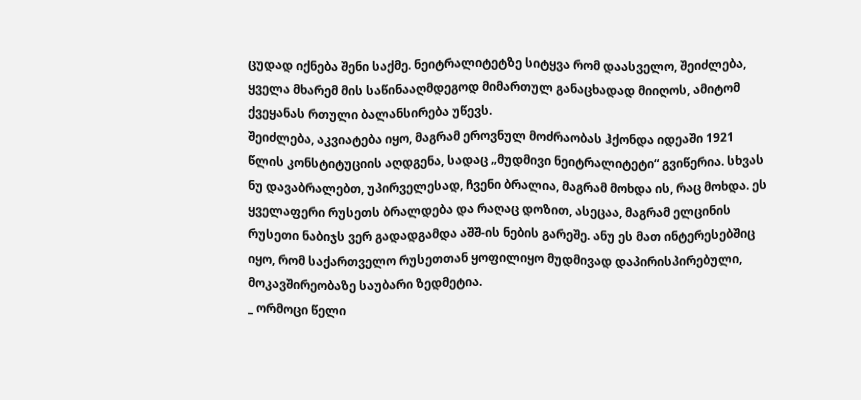ცუდად იქნება შენი საქმე. ნეიტრალიტეტზე სიტყვა რომ დაასველო, შეიძლება, ყველა მხარემ მის საწინააღმდეგოდ მიმართულ განაცხადად მიიღოს, ამიტომ ქვეყანას რთული ბალანსირება უწევს.
შეიძლება, აკვიატება იყო, მაგრამ ეროვნულ მოძრაობას ჰქონდა იდეაში 1921 წლის კონსტიტუციის აღდგენა, სადაც „მუდმივი ნეიტრალიტეტი“ გვიწერია. სხვას ნუ დავაბრალებთ, უპირველესად, ჩვენი ბრალია, მაგრამ მოხდა ის, რაც მოხდა. ეს ყველაფერი რუსეთს ბრალდება და რაღაც დოზით, ასეცაა, მაგრამ ელცინის რუსეთი ნაბიჯს ვერ გადადგამდა აშშ-ის ნების გარეშე. ანუ ეს მათ ინტერესებშიც იყო, რომ საქართველო რუსეთთან ყოფილიყო მუდმივად დაპირისპირებული, მოკავშირეობაზე საუბარი ზედმეტია.
_ ორმოცი წელი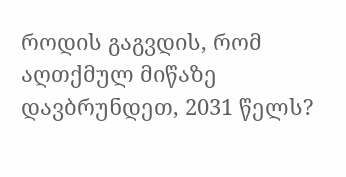როდის გაგვდის, რომ აღთქმულ მიწაზე დავბრუნდეთ, 2031 წელს?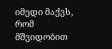იმედი მაქვს, რომ მშვიდობით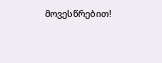მოვესწრებით!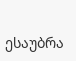ესაუბრა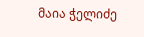მაია ჭელიძე